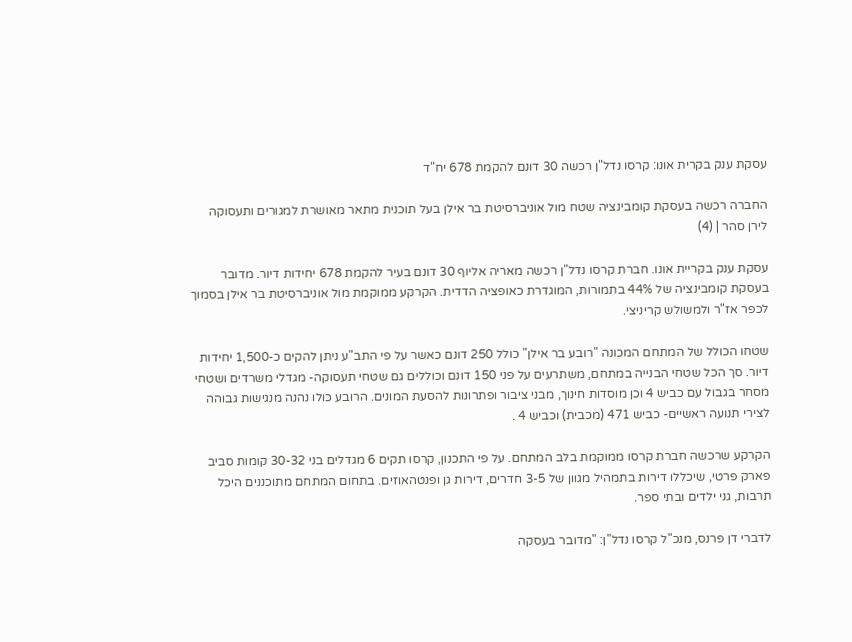עסקת ענק בקרית אונו: קרסו נדל"ן רכשה 30 דונם להקמת 678 יח"ד

החברה רכשה בעסקת קומבינציה שטח מול אוניברסיטת בר אילן בעל תוכנית מתאר מאושרת למגורים ותעסוקה
לירן סהר | (4)

עסקת ענק בקריית אונו. חברת קרסו נדל"ן רכשה מאריה אליוף 30 דונם בעיר להקמת 678 יחידות דיור. מדובר בעסקת קומבינציה של 44% בתמורות, המוגדרת כאופציה הדדית. הקרקע ממוקמת מול אוניברסיטת בר אילן בסמוך לכפר אז"ר ולמשולש קריניצי.

שטחו הכולל של המתחם המכונה "רובע בר אילן" כולל 250 דונם כאשר על פי התב"ע ניתן להקים כ-1,500 יחידות דיור. סך הכל שטחי הבנייה במתחם, משתרעים על פני 150 דונם וכוללים גם שטחי תעסוקה- מגדלי משרדים ושטחי מסחר בגבול עם כביש 4 וכן מוסדות חינוך, מבני ציבור ופתרונות להסעת המונים. הרובע כולו נהנה מנגישות גבוהה לצירי תנועה ראשיים- כביש 471 (מכבית) וכביש 4 .

הקרקע שרכשה חברת קרסו ממוקמת בלב המתחם. על פי התכנון, קרסו תקים 6 מגדלים בני 30-32 קומות סביב פארק פרטי, שיכללו דירות בתמהיל מגוון של 3-5 חדרים, דירות גן ופנטהאוזים. בתחום המתחם מתוכננים היכל תרבות, גני ילדים ובתי ספר.

לדברי דן פרנס, מנכ"ל קרסו נדל"ן: "מדובר בעסקה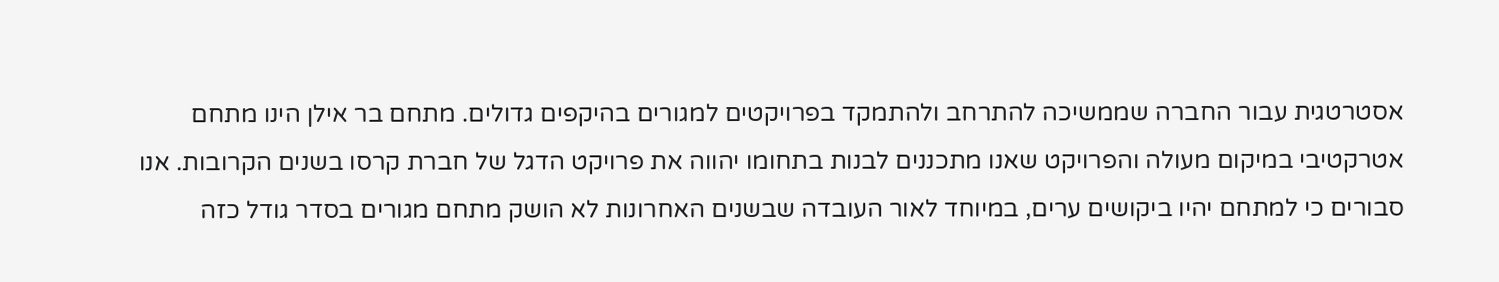אסטרטגית עבור החברה שממשיכה להתרחב ולהתמקד בפרויקטים למגורים בהיקפים גדולים. מתחם בר אילן הינו מתחם אטרקטיבי במיקום מעולה והפרויקט שאנו מתכננים לבנות בתחומו יהווה את פרויקט הדגל של חברת קרסו בשנים הקרובות. אנו סבורים כי למתחם יהיו ביקושים ערים, במיוחד לאור העובדה שבשנים האחרונות לא הושק מתחם מגורים בסדר גודל כזה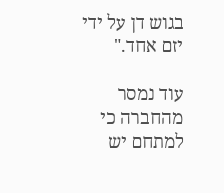בגוש דן על ידי יזם אחד."

עוד נמסר מהחברה כי למתחם יש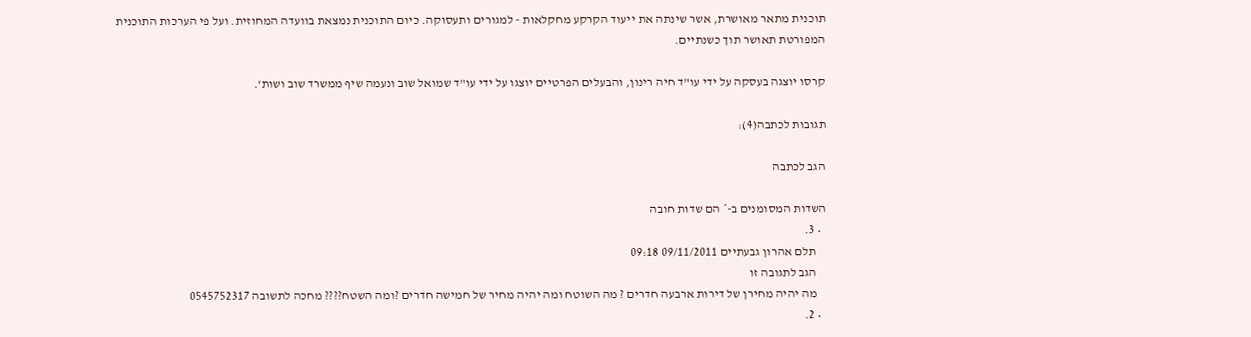תוכנית מתאר מאושרת, אשר שינתה את ייעוד הקרקע מחקלאות - למגורים ותעסוקה. כיום התוכנית נמצאת בוועדה המחוזית. ועל פי הערכות התוכנית המפורטת תאושר תוך כשנתיים.

קרסו יוצגה בעסקה על ידי עו"ד חיה רינון, והבעלים הפרטיים יוצגו על ידי עו"ד שמואל שוב ונעמה שיף ממשרד שוב ושות'.

תגובות לכתבה(4):

הגב לכתבה

השדות המסומנים ב-* הם שדות חובה
  • 3.
    תלם אהרון גבעתיים 09/11/2011 09:18
    הגב לתגובה זו
    מה יהיה מחירן של דירות ארבעה חדרים ? מה השוטח ומה יהיה מחיר של חמישה חדרים ?ומה השטח???? מחכה לתשובה 0545752317
  • 2.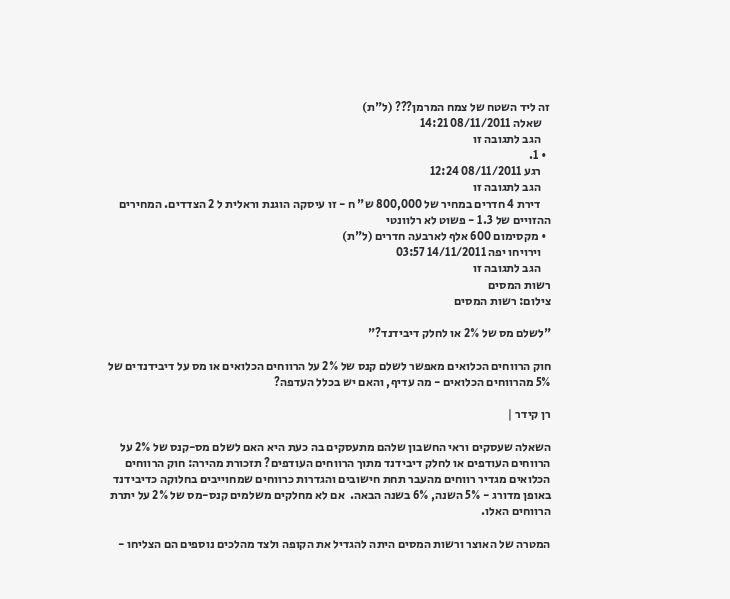זה ליד השטח של צמח המרמן??? (ל"ת)
    שאלה 08/11/2011 14:21
    הגב לתגובה זו
  • 1.
    רגע 08/11/2011 12:24
    הגב לתגובה זו
    דירת 4 חדרים במחיר של 800,000 ש" ח - זו עיסקה הוגנת וראלית ל 2 הצדדים. המחירים ההזויים של 1.3 - פשוט לא רלוונטי
  • מקסימום 600 אלף לארבעה חדרים (ל"ת)
    וירויחו יפה 14/11/2011 03:57
    הגב לתגובה זו
רשות המסים
צילום: רשות המסים

"לשלם מס של 2% או לחלק דיבידנד?"

חוק הרווחים הכלואים מאפשר לשלם קנס של 2% על הרווחים הכלואים או מס על דיבידנדים של 5% מהרווחים הכלואים - מה עדיף, והאם יש בכלל העדפה?

רן קידר |

השאלה שעסקים וראי החשבון שלהם מתעסקים בה כעת היא האם לשלם מס-קנס של 2% על הרווחים העודפים או לחלק דיבידנד מתוך הרווחים העודפים? תזכורת מהירה: חוק הרווחים הכלואים מגדיר רווחים מהעבר תחת חישובים והגדרות כרווחים שמחוייבים בחלוקה כדיבידנד באופן מדורג - 5% השנה, 6% בשנה הבאה.  אם לא מחלקים משלמים קנס-מס של 2% על יתרת הרווחים האלו.

המטרה של האוצר ורשות המסים היתה להגדיל את הקופה ולצד מהלכים נוספים הם הצליחו -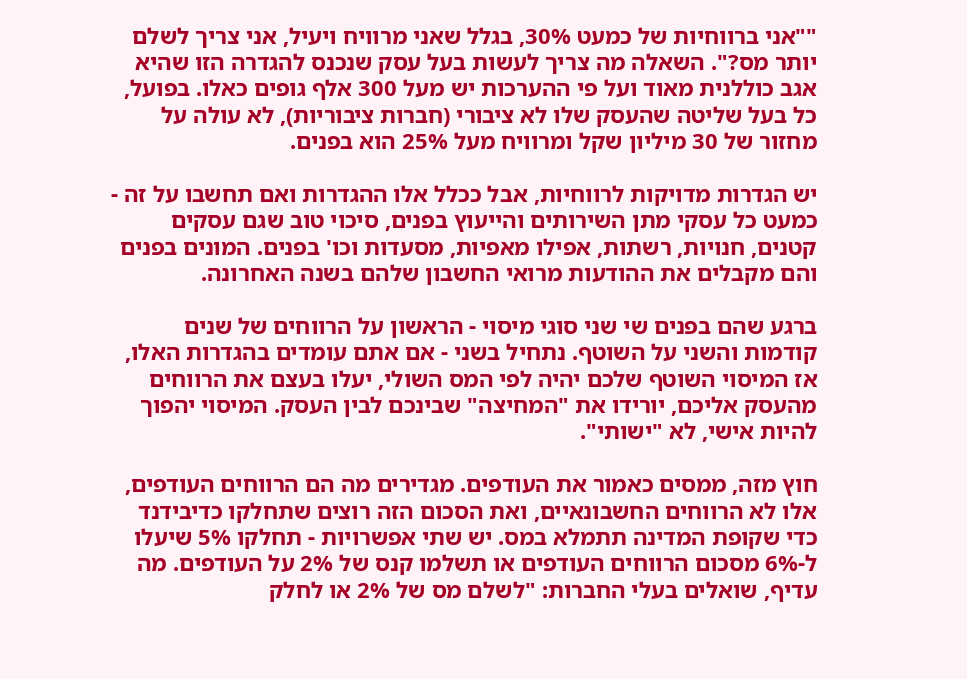""אני ברווחיות של כמעט 30%, בגלל שאני מרוויח ויעיל, אני צריך לשלם יותר מס?". השאלה מה צריך לעשות בעל עסק שנכנס להגדרה הזו שהיא אגב כוללנית מאוד ועל פי ההערכות יש מעל 300 אלף גופים כאלו. בפועל, כל בעל שליטה שהעסק שלו לא ציבורי (חברות ציבוריות), לא עולה על מחזור של 30 מיליון שקל ומרוויח מעל 25% הוא בפנים.

יש הגדרות מדויקות לרווחיות, אבל ככלל אלו ההגדרות ואם תחשבו על זה - כמעט כל עסקי מתן השירותים והייעוץ בפנים, סיכוי טוב שגם עסקים קטנים, חנויות, רשתות, אפילו מאפיות, מסעדות וכו' בפנים. המונים בפנים והם מקבלים את ההודעות מרואי החשבון שלהם בשנה האחרונה.

ברגע שהם בפנים שי שני סוגי מיסוי - הראשון על הרווחים של שנים קודמות והשני על השוטף. נתחיל בשני - אם אתם עומדים בהגדרות האלו, אז המיסוי השוטף שלכם יהיה לפי המס השולי, יעלו בעצם את הרווחים מהעסק אליכם, יורידו את "המחיצה" שבינכם לבין העסק. המיסוי יהפוך להיות אישי, לא "ישותי".

חוץ מזה, ממסים כאמור את העודפים. מגדירים מה הם הרווחים העודפים, אלו לא הרווחים החשבונאיים, ואת הסכום הזה רוצים שתחלקו כדיבידנד כדי שקופת המדינה תתמלא במס. יש שתי אפשרויות - תחלקו 5% שיעלו ל-6% מסכום הרווחים העודפים או תשלמו קנס של 2% על העודפים. מה עדיף, שואלים בעלי החברות: "לשלם מס של 2% או לחלק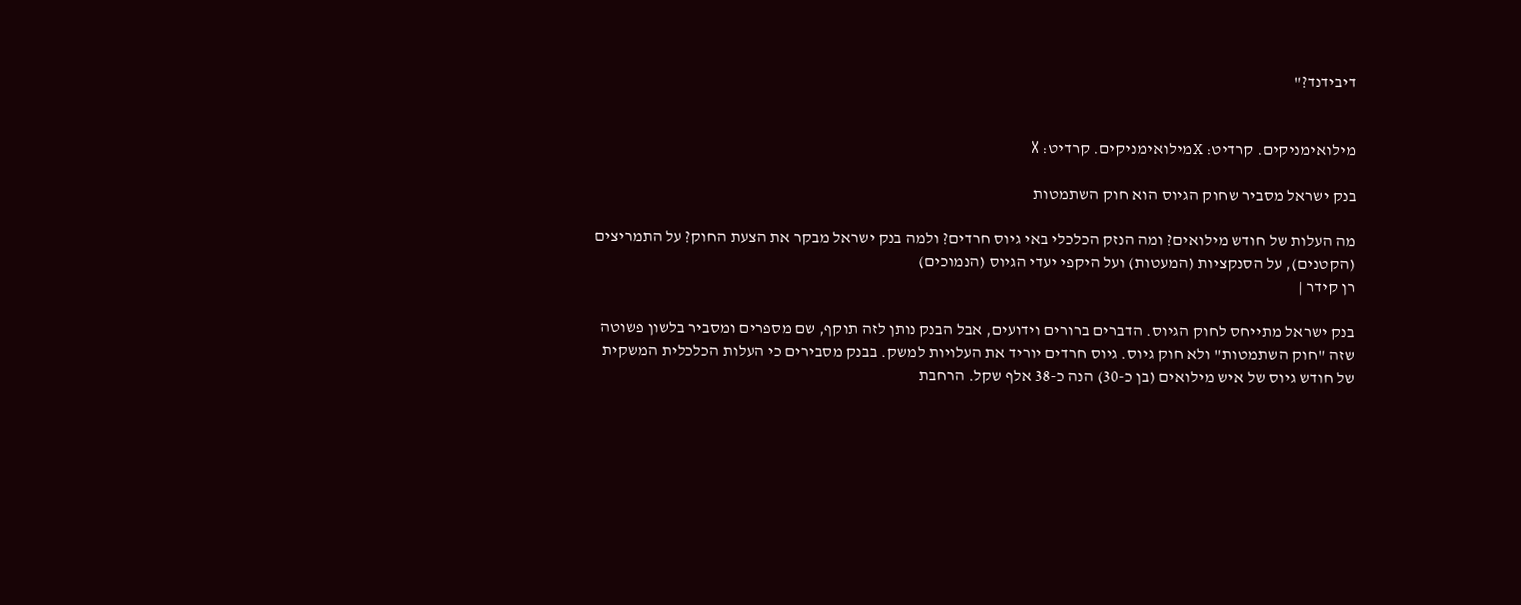דיבידנד?"


מילואימניקים. קרדיט: Xמילואימניקים. קרדיט: X

בנק ישראל מסביר שחוק הגיוס הוא חוק השתמטות

מה העלות של חודש מילואים? ומה הנזק הכלכלי באי גיוס חרדים? ולמה בנק ישראל מבקר את הצעת החוק? על התמריצים (הקטנים), על הסנקציות (המעטות) ועל היקפי יעדי הגיוס (הנמוכים)
רן קידר |

בנק ישראל מתייחס לחוק הגיוס. הדברים ברורים וידועים, אבל הבנק נותן לזה תוקף, שם מספרים ומסביר בלשון פשוטה שזה "חוק השתמטות" ולא חוק גיוס. גיוס חרדים יוריד את העלויות למשק. בבנק מסבירים כי העלות הכלכלית המשקית של חודש גיוס של איש מילואים (בן כ-30) הנה כ-38 אלף שקל. הרחבת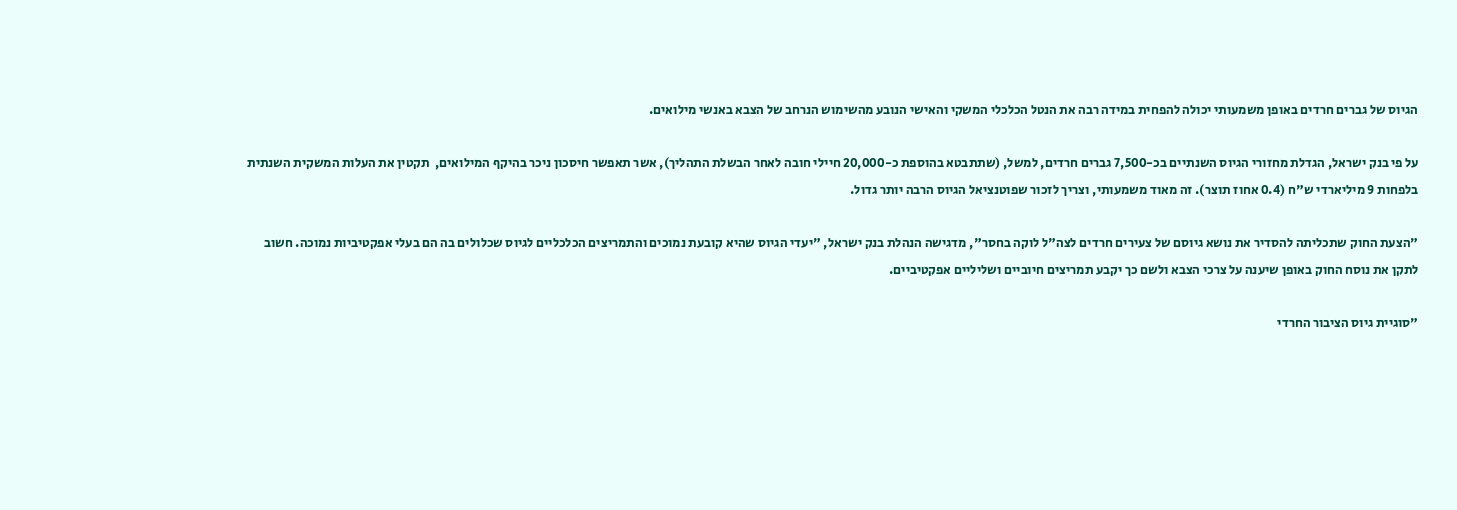הגיוס של גברים חרדים באופן משמעותי יכולה להפחית במידה רבה את הנטל הכלכלי המשקי והאישי הנובע מהשימוש הנרחב של הצבא באנשי מילואים.

על פי בנק ישראל, הגדלת מחזורי הגיוס השנתיים בכ-7,500 גברים חרדים, למשל, (שתתבטא בהוספת כ-20,000 חיילי חובה לאחר הבשלת התהליך), אשר תאפשר חיסכון ניכר בהיקף המילואים,  תקטין את העלות המשקית השנתית בלפחות 9 מיליארדי ש"ח (0.4 אחוז תוצר). זה מאוד משמעותי, וצריך לזכור שפוטנציאל הגיוס הרבה יותר גדול.

"הצעת החוק שתכליתה להסדיר את נושא גיוסם של צעירים חרדים לצה"ל לוקה בחסר", מדגישה הנהלת בנק ישראל, "יעדי הגיוס שהיא קובעת נמוכים והתמריצים הכלכליים לגיוס שכלולים בה הם בעלי אפקטיביות נמוכה. חשוב לתקן את נוסח החוק באופן שיענה על צרכי הצבא ולשם כך יקבע תמריצים חיוביים ושליליים אפקטיביים.

"סוגיית גיוס הציבור החרדי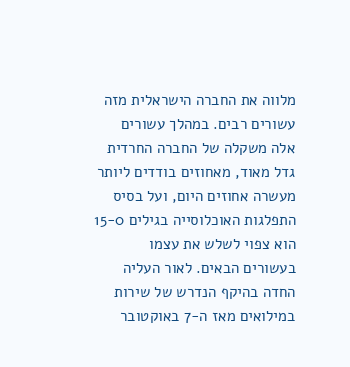מלווה את החברה הישראלית מזה עשורים רבים. במהלך עשורים אלה משקלה של החברה החרדית גדל מאוד, מאחוזים בודדים ליותר מעשרה אחוזים היום, ועל בסיס התפלגות האוכלוסייה בגילים 15-0 הוא צפוי לשלש את עצמו בעשורים הבאים. לאור העליה החדה בהיקף הנדרש של שירות במילואים מאז ה-7 באוקטובר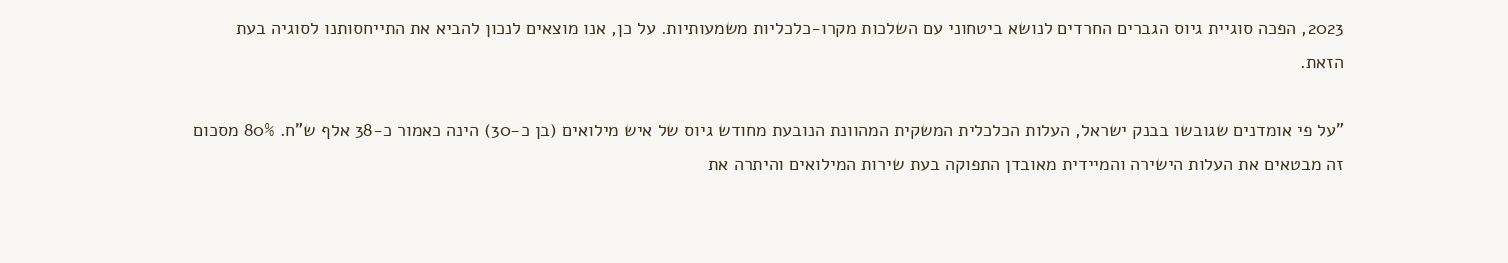2023, הפכה סוגיית גיוס הגברים החרדים לנושא ביטחוני עם השלכות מקרו-כלכליות משמעותיות. על כן, אנו מוצאים לנכון להביא את התייחסותנו לסוגיה בעת הזאת.

"על פי אומדנים שגובשו בבנק ישראל, העלות הכלכלית המשקית המהוונת הנובעת מחודש גיוס של איש מילואים (בן כ-30) הינה כאמור כ-38 אלף ש"ח. 80% מסכום זה מבטאים את העלות הישירה והמיידית מאובדן התפוקה בעת שירות המילואים והיתרה את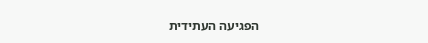הפגיעה העתידית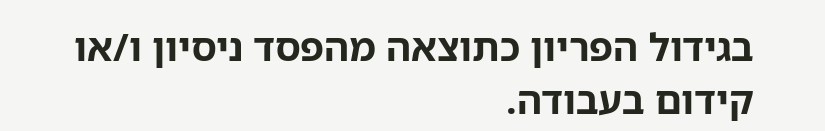בגידול הפריון כתוצאה מהפסד ניסיון ו/או קידום בעבודה.